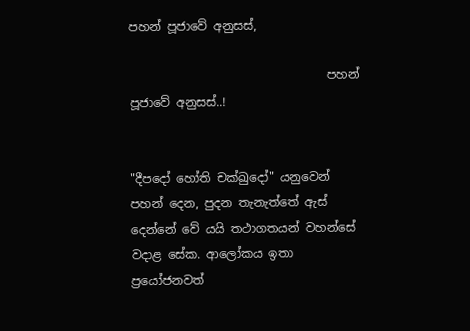පහන් පූජාවේ අනුසස්,

                                 පහන් පූජාවේ අනුසස්..!


"දීපදෝ හෝති චක්ඛුදෝ" යනුවෙන් පහන් දෙන, පුදන තැනැත්තේ ඇස් දෙන්නේ වේ යයි තථාගතයන් වහන්සේ වදාළ සේක. ආලෝකය ඉතා ප්‍රයෝජනවත්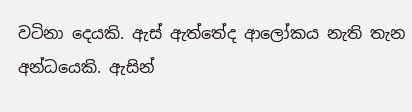වටිනා දෙයකි. ඇස් ඇත්තේද ආලෝකය නැති තැන අන්ධයෙකි. ඇසින්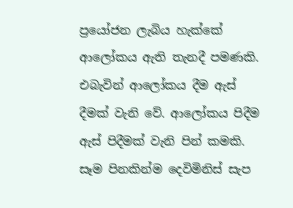ප්‍රයෝජන ලැබිය හැක්කේ ආලෝකය ඇති තැනදී පමණකි. එබැවින් ආලෝකය දීම ඇස් දීමක් වැනි වේ. ආලෝකය පිදීම ඇස් පිදීමක් වැනි පින් කමකි. සෑම පිනකින්ම දෙවිමිනිස් සැප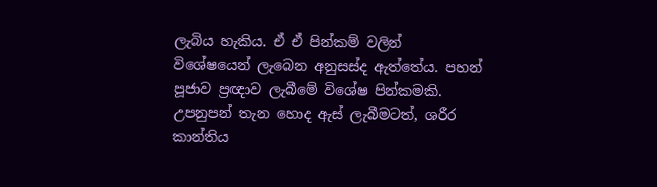ලැබිය හැකිය. ඒ ඒ පින්කම් වලින් විශේෂයෙන් ලැබෙන අනුසස්ද ඇත්තේය. පහන් පූජාව ප්‍රඥාව ලැබීමේ විශේෂ පින්කමකි. උපනුපන් තැන හොද ඇස් ලැබීමටත්, ශරීර කාන්තිය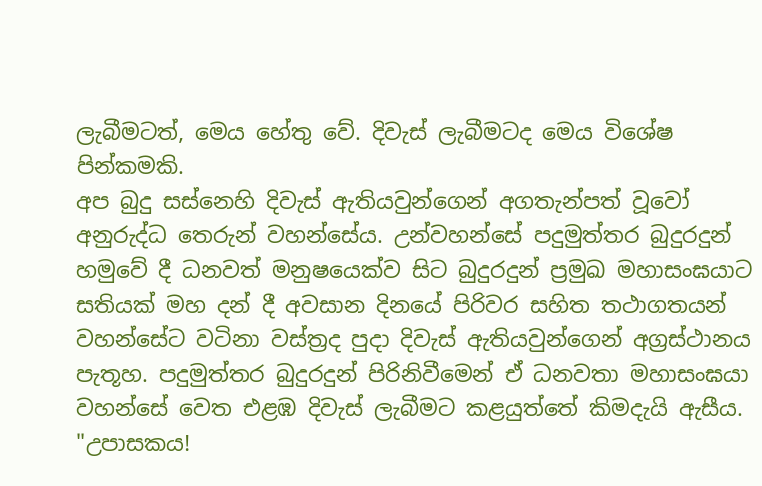ලැබීමටත්, මෙය හේතු වේ. දිවැස් ලැබීමටද මෙය විශේෂ පින්කමකි.
අප බුදු සස්නෙහි දිවැස් ඇතියවුන්ගෙන් අගතැන්පත් වූවෝ අනුරුද්ධ තෙරුන් වහන්සේය. උන්වහන්සේ පදුමුත්තර බුදුරදුන් හමුවේ දී ධනවත් මනුෂයෙක්ව සිට බුදුරදුන් ප්‍රමුඛ මහාසංඝයාට සතියක් මහ දන් දී අවසාන දිනයේ පිරිවර සහිත තථාගතයන් වහන්සේට වටිනා වස්ත්‍රද පුදා දිවැස් ඇතියවුන්ගෙන් අග්‍රස්ථානය පැතූහ. පදුමුත්තර බුදුරදුන් පිරිනිවීමෙන් ඒ ධනවතා මහාසංඝයා වහන්සේ වෙත එළඹ දිවැස් ලැබීමට කළයුත්තේ කිමදැයි ඇසීය. "උපාසකය!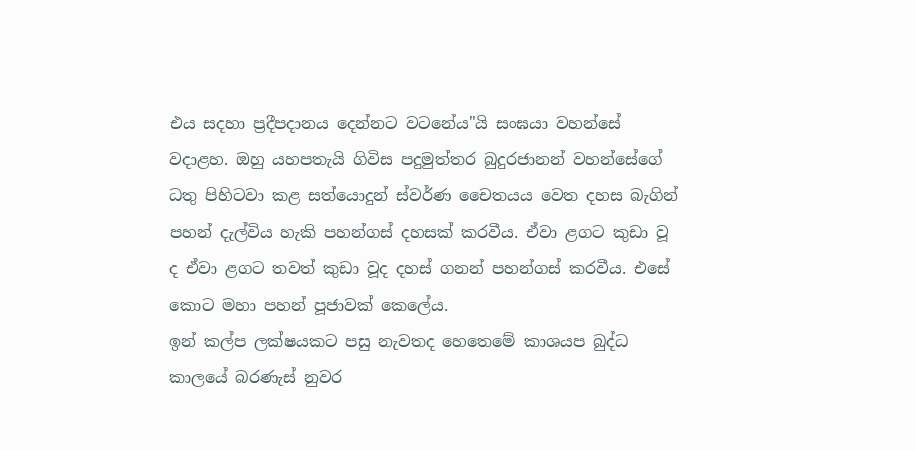එය සදහා ප්‍රදීපදානය දෙන්නට වටනේය"යි සංඝයා වහන්සේ වදාළහ. ඔහු යහපතැයි ගිවිස පදුමුත්තර බුදුරජානන් වහන්සේගේ ධතු පිහිටවා කළ සත්යොදුන් ස්වර්ණ චෛතයය වෙත දහස බැගින් පහන් දැල්විය හැකි පහන්ගස් දහසක් කරවීය. ඒවා ළගට කුඩා වූ ද ඒවා ළගට තවත් කුඩා වූද දහස් ගනන් පහන්ගස් කරවීය. එසේ කොට මහා පහන් පූජාවක් කෙලේය.
ඉන් කල්ප ලක්ෂයකට පසු නැවතද හෙතෙමේ කාශයප බුද්ධ කාලයේ බරණැස් නුවර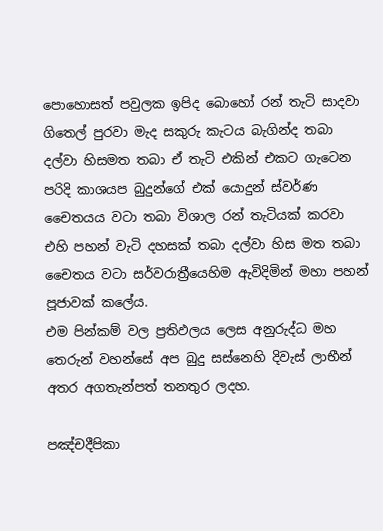පොහොසත් පවුලක ඉපිද බොහෝ රන් තැටි සාදවා ගිතෙල් පුරවා මැද සකුරු කැටය බැගින්ද තබා දල්වා හිසමත තබා ඒ තැටි එකින් එකට ගැටෙන පරිදි කාශයප බුදුන්ගේ එක් යොදුන් ස්වර්ණ චෛතයය වටා තබා විශාල රන් තැටියක් කරවා එහි පහන් වැටි දහසක් තබා දල්වා හිස මත තබා චෛතය වටා සර්වරාත්‍රීයෙහිම ඇවිදිමින් මහා පහන් පූජාවක් කලේය.
එම පින්කම් වල ප්‍රතිඵලය ලෙස අනුරුද්ධ මහ තෙරුන් වහන්සේ අප බුදු සස්නෙහි දිවැස් ලාභීන් අතර අගතැන්පත් තනතුර ලදහ.

පඤ්චදීපිකා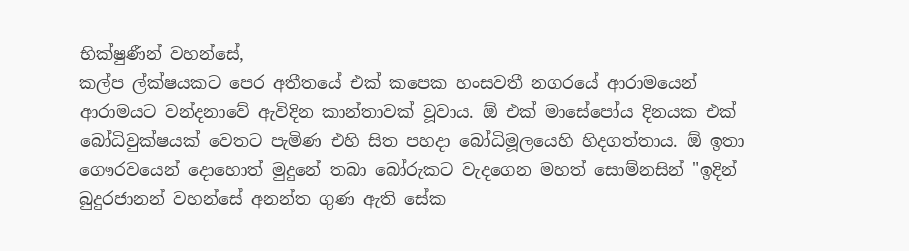භික්ෂුණීන් වහන්සේ,
කල්ප ල්ක්ෂයකට පෙර අතීතයේ එක් කපෙක හංසවතී නගරයේ ආරාමයෙන් ආරාමයට වන්දනාවේ ඇවිදින කාන්තාවක් වූවාය. ඕ එක් මාසේපෝය දිනයක එක් බෝධිවුක්ෂයක් වෙතට පැමිණ එහි සිත පහදා බෝධිමූලයෙහි හිදගත්තාය. ඕ ඉතා ගෞරවයෙන් දොහොත් මුදුනේ තබා බෝරුකට වැදගෙන මහත් සොම්නසින් "ඉදින් බුදුරජානන් වහන්සේ අනන්ත ගුණ ඇති සේක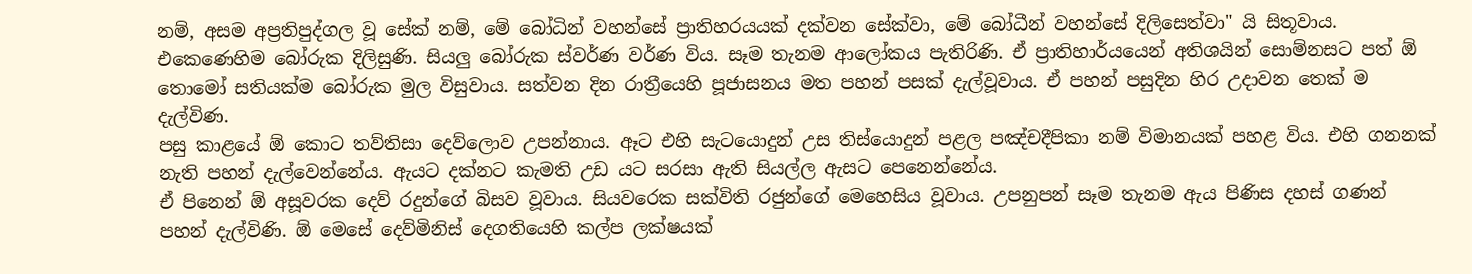නම්, අසම අප්‍රතිපුද්ගල වූ සේක් නම්, මේ බෝධින් වහන්සේ ප්‍රාතිහරයයක් දක්වන සේක්වා, මේ බෝධීන් වහන්සේ දිලිසෙත්වා" යි සිතූවාය.
එකෙණෙහිම බෝරුක දිලිසුණි. සියලු බෝරුක ස්වර්ණ වර්ණ විය. සෑම තැනම ආලෝකය පැතිරිණි. ඒ ප්‍රාතිහාර්යයෙන් අතිශයින් සොම්නසට පත් ඕ තොමෝ සතියක්ම බෝරුක මුල විසුවාය. සත්වන දින රාත්‍රීයෙහි පූජාසනය මත පහන් පසක් දැල්වූවාය. ඒ පහන් පසුදින හිර උදාවන තෙක් ම දැල්විණ.
පසු කාළයේ ඕ කොට තව්තිසා දෙව්ලොව උපන්නාය. ඈට එහි සැටයොදුන් උස තිස්යොදුන් පළල පඤ්චදීපිකා නම් විමානයක් පහළ විය. එහි ගනනක් නැති පහන් දැල්වෙන්නේය. ඇයට දක්නට කැමති උඩ යට සරසා ඇති සියල්ල ඇසට පෙනෙන්නේය.
ඒ පිනෙන් ඕ අසූවරක දෙව් රදුන්ගේ බිසව වූවාය. සියවරෙක සක්විති රජුන්ගේ මෙහෙසිය වූවාය. උපනුපන් සෑම තැනම ඇය පිණිස දහස් ගණන් පහන් දැල්විණි. ඕ මෙසේ දෙව්මිනිස් දෙගතියෙහි කල්ප ලක්ෂයක්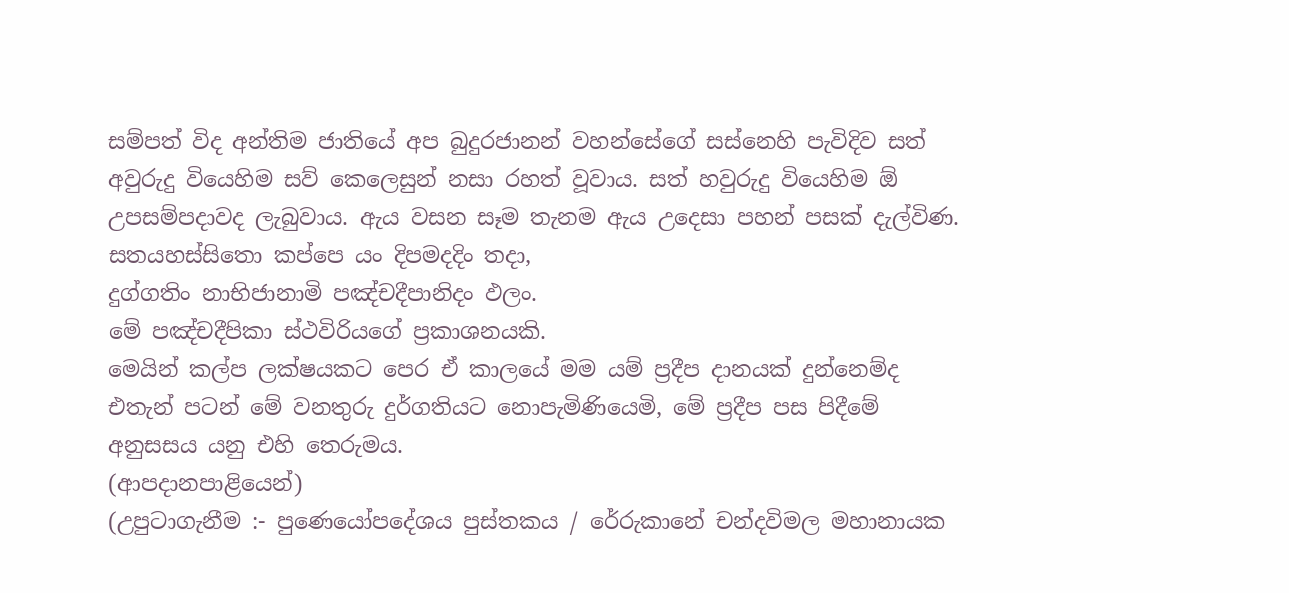සම්පත් විද අන්තිම ජාතියේ අප බුදුරජානන් වහන්සේගේ සස්නෙහි පැවිදිව සත් අවුරුදු වියෙහිම සව් කෙලෙසුන් නසා රහත් වූවාය. සත් හවුරුදු වියෙහිම ඕ උපසම්පදාවද ලැබුවාය. ඇය වසන සෑම තැනම ඇය උදෙසා පහන් පසක් දැල්විණ.
සතයහස්සිතො කප්පෙ යං දිපමදදිං තදා,
දුග්ගතිං නාභිජානාමි පඤ්චදීපානිදං ඵලං.
මේ පඤ්චදීපිකා ස්ථවිරියගේ ප්‍රකාශනයකි.
මෙයින් කල්ප ලක්ෂයකට පෙර ඒ කාලයේ මම යම් ප්‍රදීප දානයක් දුන්නෙම්ද එතැන් පටන් මේ වනතුරු දුර්ගතියට නොපැමිණියෙමි, මේ ප්‍රදීප පස පිදීමේ අනුසසය යනු එහි තෙරුමය.
(ආපදානපාළියෙන්)
(උපුටාගැනීම :- පුණෙයෝපදේශය පුස්තකය / රේරුකානේ චන්දවිමල මහානායක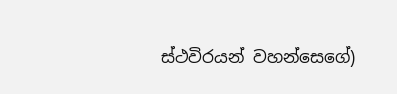ස්ථවිරයන් වහන්සෙගේ)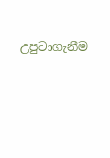උපුටාගැනීම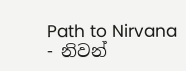Path to Nirvana - නිවන්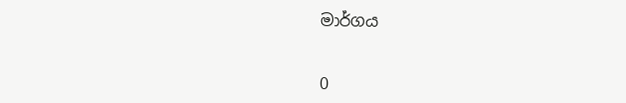මාර්ගය


0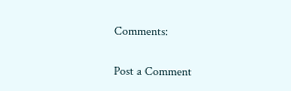Comments:

Post a Comment